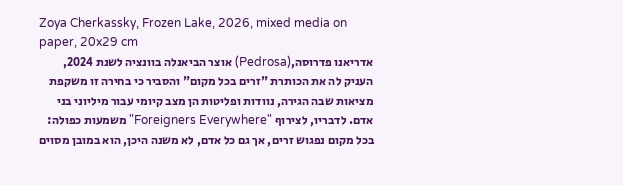Zoya Cherkassky, Frozen Lake, 2026, mixed media on paper, 20x29 cm
אדריאנו פדרוסה,(Pedrosa) אוצר הביאנלה בוונציה לשנת 2024, העניק לה את הכותרת "זרים בכל מקום" והסביר כי בחירה זו משקפת מציאות שבה הגירה, נוודות ופליטות הן מצב קיומי עבור מיליוני בני אדם. לדבריו, לצירוף "Foreigners Everywhere" משמעות כפולה: בכל מקום נפגוש זרים, אך גם כל אדם, לא משנה היכן, הוא במובן מסוים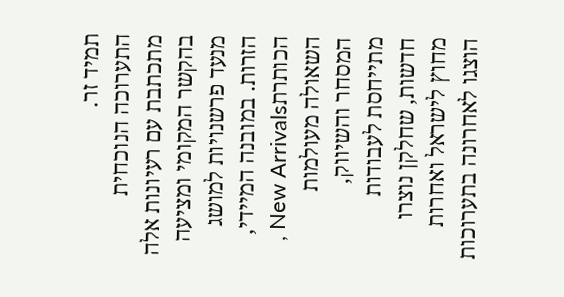תמיד זר.
התערוכה הנוכחית מתכתבת עם רעיונות אלה בהקשר המקומי ומציעה מנעד פרשנויות למושג הזרות. במובנה המיידי, הכותרתNew Arrivals , השאולה מעולמות המסחר והשיווק, מתייחסת לעבודות חדשות, שחלקן נוצרו מחוץ לישראל ואחרות הוצגו לאחרונה בתערוכות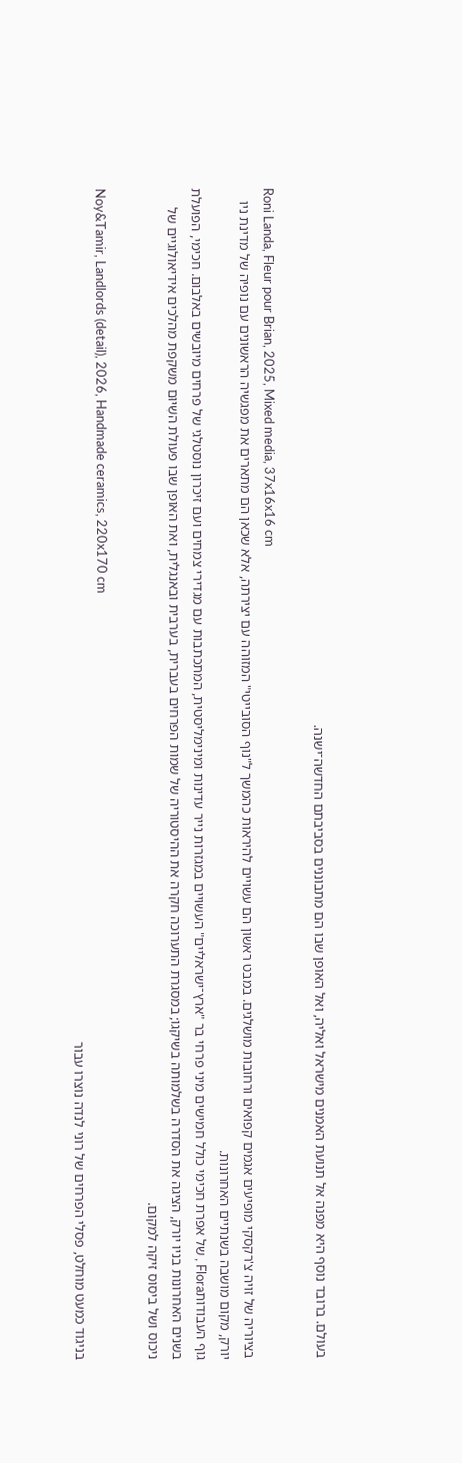בעולם. ברובד נוסף היא מפנה אל תנועת האמנים מישראל ואליה, ואל האופן שבו הם מתבוננים בסביבתם החדשה־ישנה.

Roni Landa, Fleur pour Brian, 2025, Mixed media, 37x16x16 cm
בציוריה של זויה צ'רקסקי מופיעים אגמים קפואים ורחובות מושלגים. במבט ראשון הם עשויים להיראות כהמשך ל"נוף הסובייטי" המזוהה עם יצירתה, אלא שכאן הם מתארים את מפגשיה הראשונים עם נופיה של מדינת ניו יורק, מקום מושבה בשנתיים האחרונות.
גוף העבודותFlora , של אפרת חכימי כולל חמישים מיני פרחי בר "ארץ־ישראליים" העשויים במגזרות נייר עדינות ומינימליסטית, המתכתבות עם מגדירי צמחים ועם זיכרון נוסטלגי של פרחים מיובשים באלבום. חכימי, הפועלת בשנים האחרונות בניו יורק, הציגה את הסדרה בשלמותה בשיקגו; במסגרת התערוכה חקרה את ההיסטוריה של שמות הפרחים בעברית, בערבית ובאנגלית, ואת האופן שבו פעולת השִׁיּוּם משקפת מהלכים אידיאולוגיים של ניכוס ושל ביסוס זיקה למקום.

Noy&Tamir, Landlords (detail), 2026, Handmade ceramics, 220x170 cm
בניגוד כמעט מוחלט, פסלי הפרחים של רוני לנדה נוצרו עבור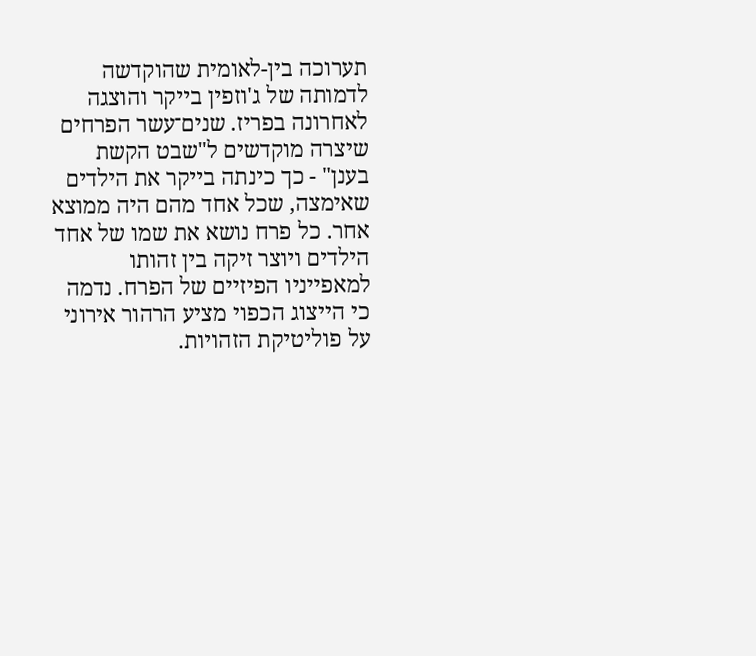תערוכה בין-לאומית שהוקדשה לדמותה של ג'וזפין בייקר והוצגה לאחרונה בפריז. שנים־עשר הפרחים שיצרה מוקדשים ל"שבט הקשת בענן" - כך כינתה בייקר את הילדים שאימצה, שכל אחד מהם היה ממוצא אחר. כל פרח נושא את שמו של אחד הילדים ויוצר זיקה בין זהותו למאפייניו הפיזיים של הפרח. נדמה כי הייצוג הכפוי מציע הרהור אירוני על פוליטיקת הזהויות.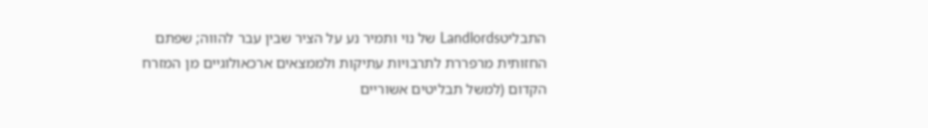התבליטLandlords של נוי ותמיר נע על הציר שבין עבר להווה; שפתם החזותית מרפררת לתרבויות עתיקות ולממצאים ארכאולוגיים מן המזרח הקדום (למשל תבליטים אשוריים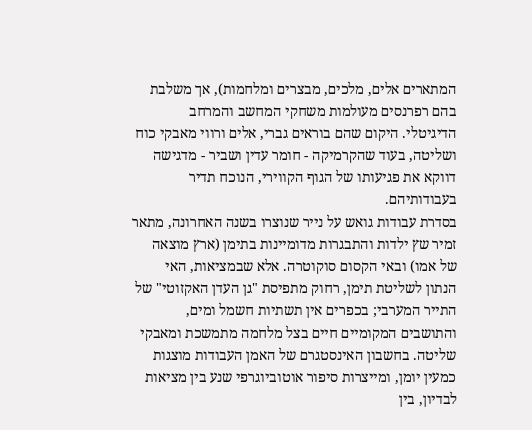המתארים אלים, מלכים, מבצרים ומלחמות), אך משלבת בהם רפרנסים מעולמות משחקי המחשב והמרחב הדיגיטלי. היקום שהם בוראים גברי, אלים ורווי מאבקי כוח ושליטה, בעוד שהקרמיקה - חומר עדין ושביר - מדגישה דווקא את פגיעותו של הגוף הקווירי, הנוכח תדיר בעבודותיהם.
בסדרת עבודות גואש על נייר שנוצרו בשנה האחרונה, מתאר זמיר שץ ילדות והתבגרות מדומיינות בתימן (ארץ מוצאה של אמו) ובאי הקסום סוקוטרה. אלא שבמציאות, האי הנתון לשליטת תימן, רחוק מתפיסת "גן העדן האקזוטי" של התייר המערבי; בכפרים אין תשתיות חשמל ומים, והתושבים המקומיים חיים בצל מלחמה מתמשכת ומאבקי שליטה. בחשבון האינסטגרם של האמן העבודות מוצגות כמעין יומן, ומייצרות סיפור אוטוביוגרפי שנע בין מציאות לבדיון, בין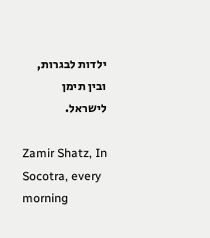ילדות לבגרות, ובין תימן לישראל.

Zamir Shatz, In Socotra, every morning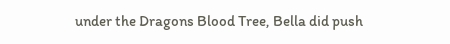under the Dragons Blood Tree, Bella did push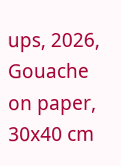ups, 2026, Gouache on paper, 30x40 cm